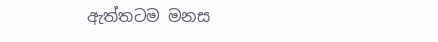ඇත්තටම මනස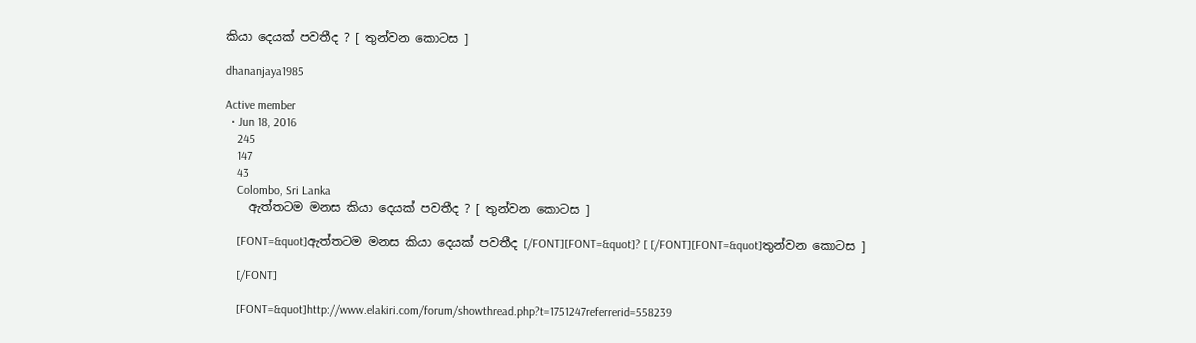කියා දෙයක් පවතීද ? [ තුන්වන කොටස ]

dhananjaya1985

Active member
  • Jun 18, 2016
    245
    147
    43
    Colombo, Sri Lanka
    ඇත්තටම මනස කියා දෙයක් පවතීද ? [ තුන්වන කොටස ]

    [FONT=&quot]ඇත්තටම මනස කියා දෙයක් පවතීද [/FONT][FONT=&quot]? [ [/FONT][FONT=&quot]තුන්වන කොටස ]

    [/FONT]

    [FONT=&quot]http://www.elakiri.com/forum/showthread.php?t=1751247referrerid=558239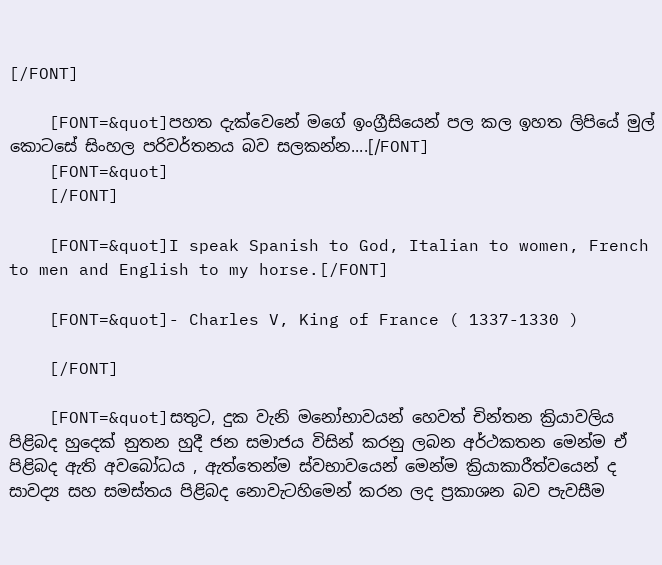[/FONT]

    [FONT=&quot]පහත දැක්වෙනේ මගේ ඉංග්‍රීසියෙන් පල කල ඉහත ලිපියේ මුල් කොටසේ සිංහල පරිවර්තනය බව සලකන්න....[/FONT]
    [FONT=&quot]
    [/FONT]

    [FONT=&quot]I speak Spanish to God, Italian to women, French to men and English to my horse.[/FONT]

    [FONT=&quot]- Charles V, King of France ( 1337-1330 )

    [/FONT]

    [FONT=&quot]සතුට, දුක වැනි මනෝභාවයන් හෙවත් චින්තන ක්‍රියාවලිය පිළිබද හුදෙක් නුතන හුදී ජන සමාජය විසින් කරනු ලබන අර්ථකතන මෙන්ම ඒ පිළිබද ඇති අවබෝධය , ඇත්තෙන්ම ස්වභාවයෙන් මෙන්ම ක්‍රියාකාරීත්වයෙන් ද සාවද්‍ය සහ සමස්තය පිළිබද නොවැටහිමෙන් කරන ලද ප්‍රකාශන බව පැවසීම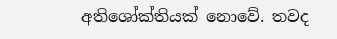අතිශෝක්තියක් නොවේ. තවද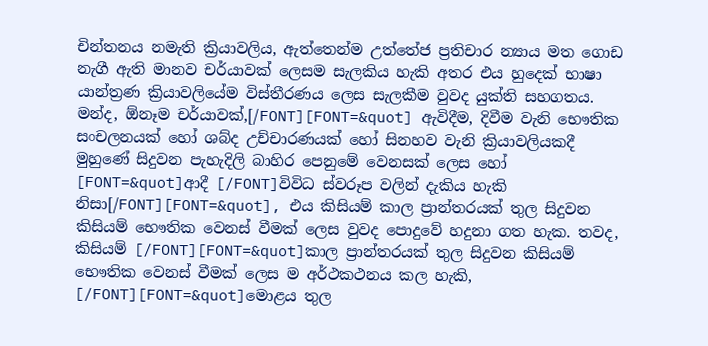චින්තනය නමැති ක්‍රියාවලිය, ඇත්තෙන්ම උත්තේජ ප්‍රතිචාර න්‍යාය මත ගොඩ නැගී ඇති මානව චර්යාවක් ලෙසම සැලකිය හැකි අතර එය හුදෙක් භාෂා යාන්ත්‍රණ ක්‍රියාවලියේම විස්තීරණය ලෙස සැලකීම වුවද යුක්ති සහගතය. මන්ද, ඕනෑම චර්යාවක්,[/FONT][FONT=&quot] ඇවිදීම, දිවීම වැනි භෞතික සංචලනයක් හෝ ශබ්ද උච්චාරණයක් හෝ සිනහව වැනි ක්‍රියාවලියකදී මුහුණේ සිදුවන පැහැදිලි බාහිර පෙනුමේ වෙනසක් ලෙස හෝ [FONT=&quot]ආදී [/FONT]විවිධ ස්වරූප වලින් දැකිය හැකි නිසා[/FONT][FONT=&quot], එය කිසියම් කාල ප්‍රාන්තරයක් තුල සිදුවන කිසියම් භෞතික වෙනස් වීමක් ලෙස වුවද පොදුවේ හදුනා ගත හැක. තවද, කිසියම් [/FONT][FONT=&quot]කාල ප්‍රාන්තරයක් තුල සිදුවන කිසියම් භෞතික වෙනස් වීමක් ලෙස ම අර්ථකථනය කල හැකි, [/FONT][FONT=&quot]මොළය තුල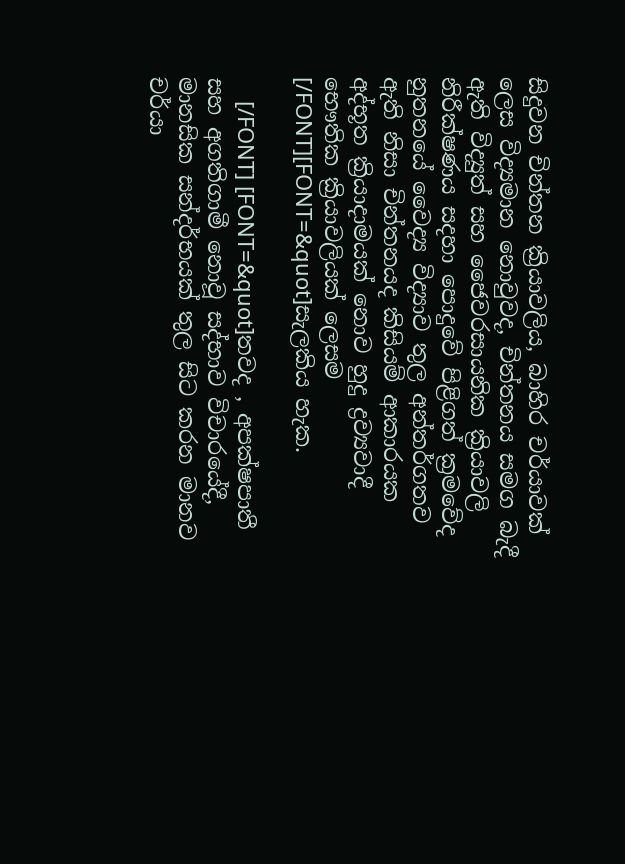සිදුවන චින්තන ක්‍රියාවලිය, බාහිර චර්යාවක් ලෙස විද්‍යමාන නොවුවද, චින්තනය සමග බැදී ඇති විද්‍යුත් සහ ජෛවරසායනික ක්‍රියාවලි නිරීක්ෂණය සදහා පොදුවේ පිළිගත් ක්‍රමවේද නුතනයේ වෛද්‍ය විද්‍යාව තුල අන්තර්ගතව ඇති නිසා චින්තනයද කිසියම් ආකාරයක අද්භූත ක්‍රියාදාමයක් නොව හුදු ද්‍රව්‍යවාදී භෞතික ක්‍රියාවලියක් ලෙසම [/FONT][FONT=&quot]සැලකිය හැක.

    [/FONT] [FONT=&quot]තවද , අපක්ෂපාතී සහ අගතිගාමී නොවූ සද්භාව විචාරයේදී, මානසික සන්දර්භයක් තුල සිට කරන මානව චර්යා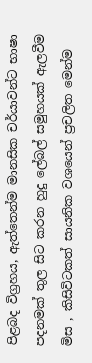පිළබද විග්‍රහය, ඇත්තෙන්ම මානසික චර්යාවන්ට භාෂා පදනමක් තුල සිට කරන හුදු ලේබල් සමුහයක් ඇලවීම මිස , කිසිවිටකත් සායනික වශයෙන් ප්‍රචලිත මෙන්ම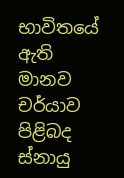භාවිතයේ ඇති මානව චර්යාව පිළිබද ස්නායු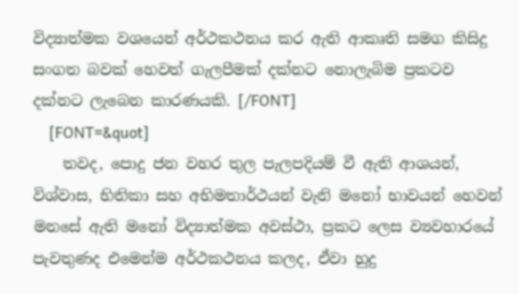විද්‍යාත්මක වශයෙන් අර්ථකථනය කර ඇති ආකෘති සමග කිසිදු සංගත බවක් හෙවත් ගැලපීමක් දක්නට නොලැබිම ප්‍රකටව දක්නට ලැබෙන කාරණයකි. [/FONT]
    [FONT=&quot]
    තවද, පොදු ජන වහර තුල පැලපදියම් වී ඇති ආශයන්, විශ්වාස, භිතිකා සහ අභිමතාර්ථයන් වැනි මනෝ භාවයන් හෙවන් මනසේ ඇති මනෝ විද්‍යාත්මක අවස්ථා, ප්‍රකට ලෙස ව්‍යවහාරයේ පැවතුණද එමෙන්ම අර්ථකථනය කලද, ඒවා හුදු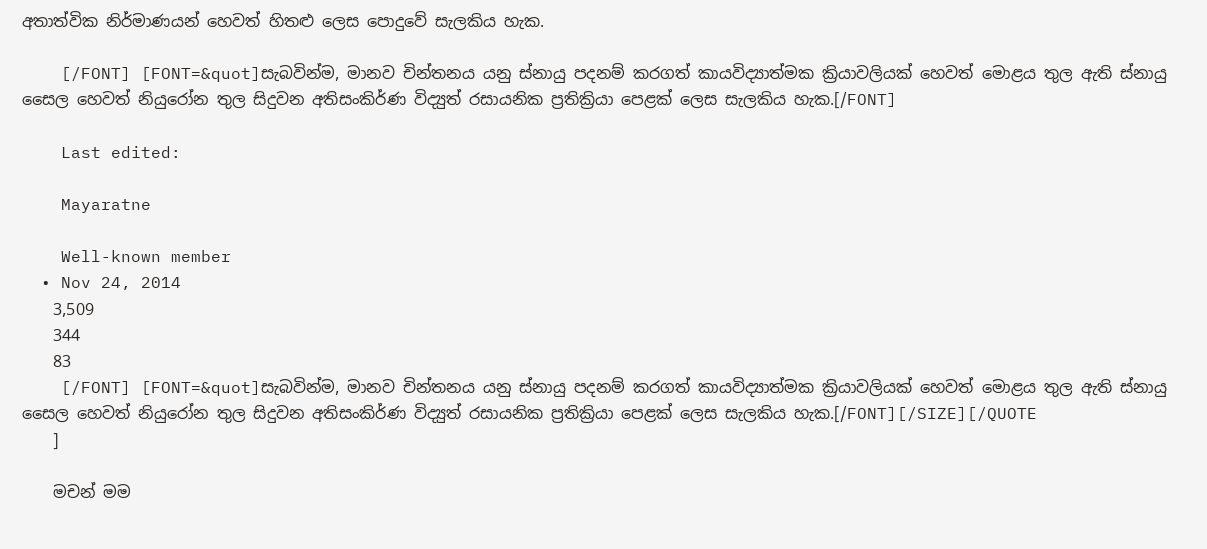අතාත්වික නිර්මාණයන් හෙවත් හිතළු ලෙස පොදුවේ සැලකිය හැක.

    [/FONT] [FONT=&quot]සැබවින්ම, මානව චින්තනය යනු ස්නායු පදනම් කරගත් කායවිද්‍යාත්මක ක්‍රියාවලියක් හෙවත් මොළය තුල ඇති ස්නායු සෛල හෙවත් නියුරෝන තුල සිදුවන අතිසංකිර්ණ විද්‍යුත් රසායනික ප්‍රතික්‍රියා පෙළක් ලෙස සැලකිය හැක.[/FONT]

    Last edited:

    Mayaratne

    Well-known member
  • Nov 24, 2014
    3,509
    344
    83
    [/FONT] [FONT=&quot]සැබවින්ම, මානව චින්තනය යනු ස්නායු පදනම් කරගත් කායවිද්‍යාත්මක ක්‍රියාවලියක් හෙවත් මොළය තුල ඇති ස්නායු සෛල හෙවත් නියුරෝන තුල සිදුවන අතිසංකිර්ණ විද්‍යුත් රසායනික ප්‍රතික්‍රියා පෙළක් ලෙස සැලකිය හැක.[/FONT][/SIZE][/QUOTE
    ]

    මචන් මම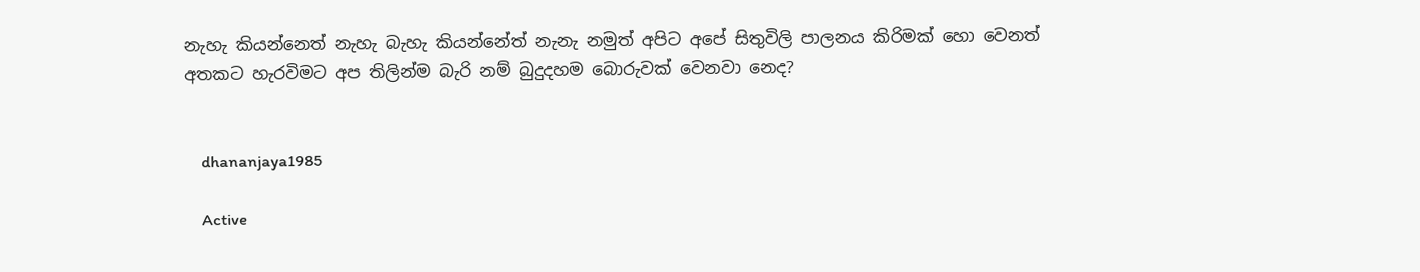නැහැ කියන්නෙත් නැහැ බැහැ කියන්නේත් නැනැ නමුත් අපිට අපේ සිතුවිලි පාලනය කිරිමක් හො වෙනත් අතකට හැරවිමට අප තිලින්ම බැරි නම් බුදුදහම බොරුවක් වෙනවා නෙද?


    dhananjaya1985

    Active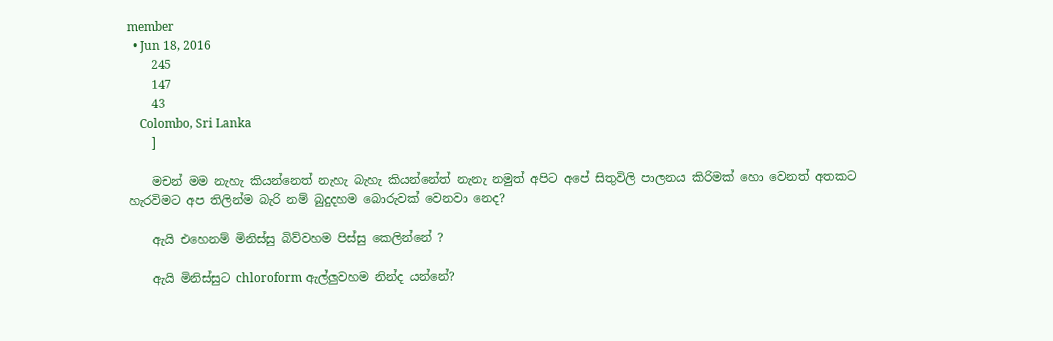member
  • Jun 18, 2016
    245
    147
    43
    Colombo, Sri Lanka
    ]

    මචන් මම නැහැ කියන්නෙත් නැහැ බැහැ කියන්නේත් නැනැ නමුත් අපිට අපේ සිතුවිලි පාලනය කිරිමක් හො වෙනත් අතකට හැරවිමට අප තිලින්ම බැරි නම් බුදුදහම බොරුවක් වෙනවා නෙද?

    ඇයි එහෙනම් මිනිස්සු බිව්වහම පිස්සු කෙලින්නේ ?

    ඇයි මිනිස්සුට chloroform ඇල්ලුවහම නින්ද යන්නේ?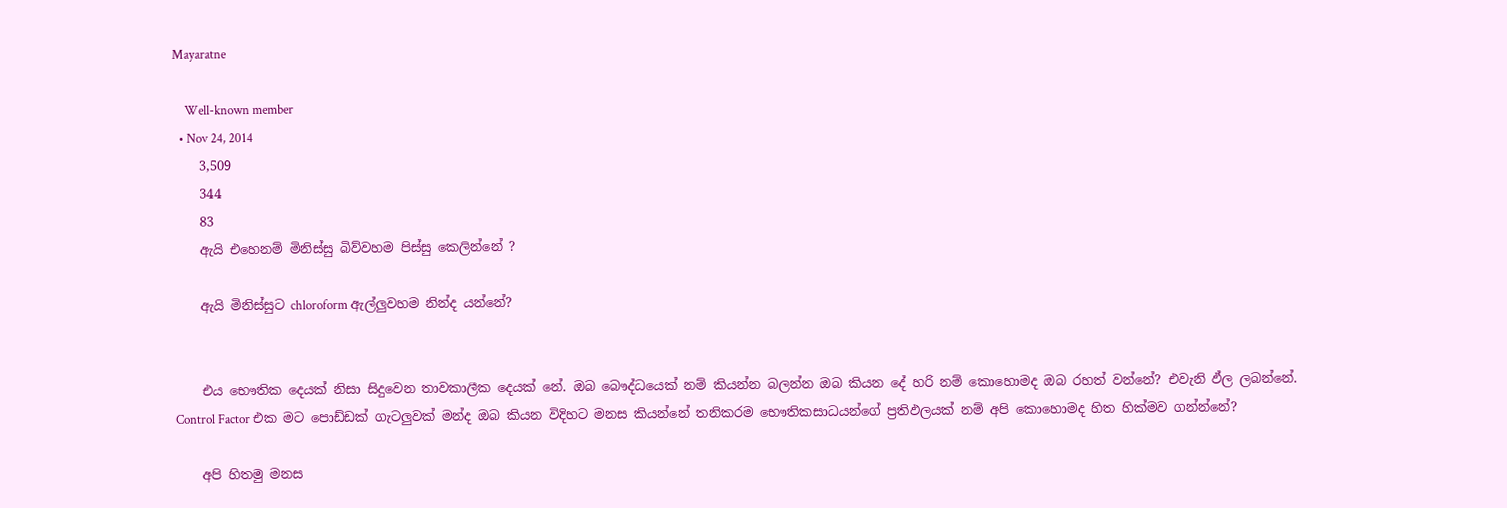Mayaratne

    Well-known member
  • Nov 24, 2014
    3,509
    344
    83
    ඇයි එහෙනම් මිනිස්සු බිව්වහම පිස්සු කෙලින්නේ ?

    ඇයි මිනිස්සුට chloroform ඇල්ලුවහම නින්ද යන්නේ?


    එය භෞතික දෙයක් නිසා සිදුවෙන තාවකාලීක දෙයක් නේ. ඔබ බෞද්ධයෙක් නම් කියන්න බලන්න ඔබ කියන දේ හරි නම් කොහොමද ඔබ රහත් වන්නේ? එවැනි ඵ්ල ලබන්නේ. Control Factor එක මට පොඩ්ඩක් ගැටලුවක් මන්ද ඔබ කියන විදිහට මනස කියන්නේ තනිකරම භෞතිකසාධයන්ගේ ප්‍රතිඵලයක් නම් අපි කොහොමද හිත හික්මව ගන්න්නේ?

    අපි හිතමු මනස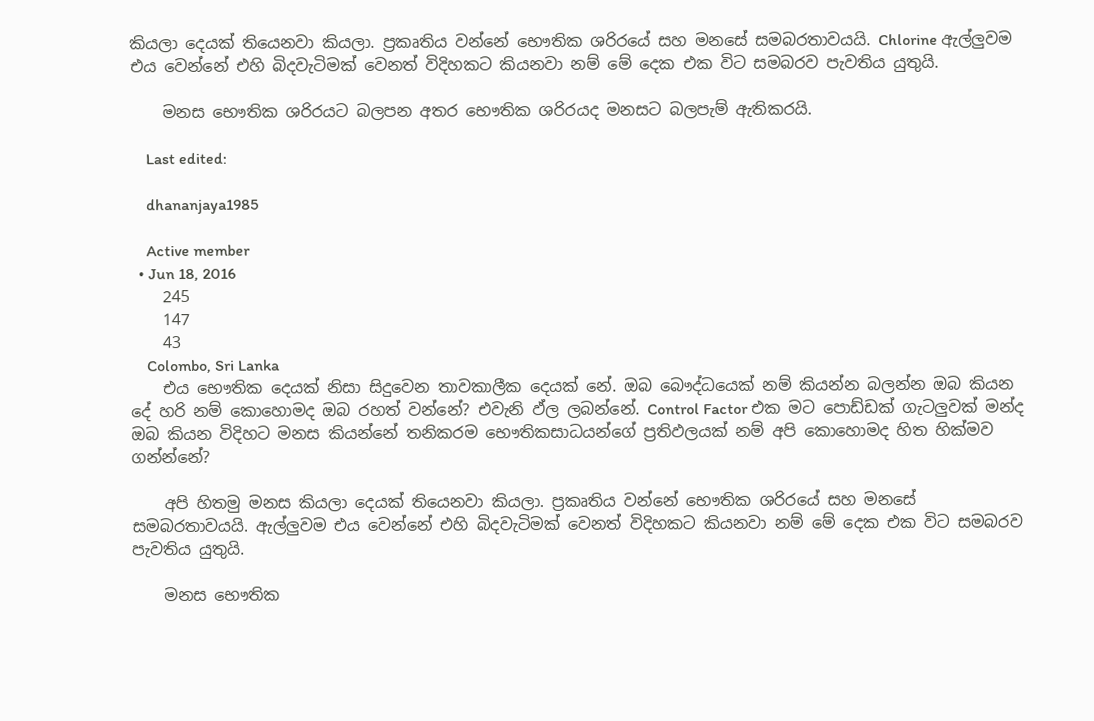කියලා දෙයක් තියෙනවා කියලා. ප්‍රකෘතිය වන්නේ භෞතික ශරිරයේ සහ මනසේ සමබරතාවයයි. Chlorine ඇල්ලුවම එය වෙන්නේ එහි බිදවැටිමක් වෙනත් විදිහකට කියනවා නම් මේ දෙක එක විට සමබරව පැවතිය යුතුයි.

    මනස භෞතික ශරිරයට බලපන අතර භෞතික ශරිරයද මනසට බලපැම් ඇතිකරයි.

    Last edited:

    dhananjaya1985

    Active member
  • Jun 18, 2016
    245
    147
    43
    Colombo, Sri Lanka
    එය භෞතික දෙයක් නිසා සිදුවෙන තාවකාලීක දෙයක් නේ. ඔබ බෞද්ධයෙක් නම් කියන්න බලන්න ඔබ කියන දේ හරි නම් කොහොමද ඔබ රහත් වන්නේ? එවැනි ඵ්ල ලබන්නේ. Control Factor එක මට පොඩ්ඩක් ගැටලුවක් මන්ද ඔබ කියන විදිහට මනස කියන්නේ තනිකරම භෞතිකසාධයන්ගේ ප්‍රතිඵලයක් නම් අපි කොහොමද හිත හික්මව ගන්න්නේ?

    අපි හිතමු මනස කියලා දෙයක් තියෙනවා කියලා. ප්‍රකෘතිය වන්නේ භෞතික ශරිරයේ සහ මනසේ සමබරතාවයයි. ඇල්ලුවම එය වෙන්නේ එහි බිදවැටිමක් වෙනත් විදිහකට කියනවා නම් මේ දෙක එක විට සමබරව පැවතිය යුතුයි.

    මනස භෞතික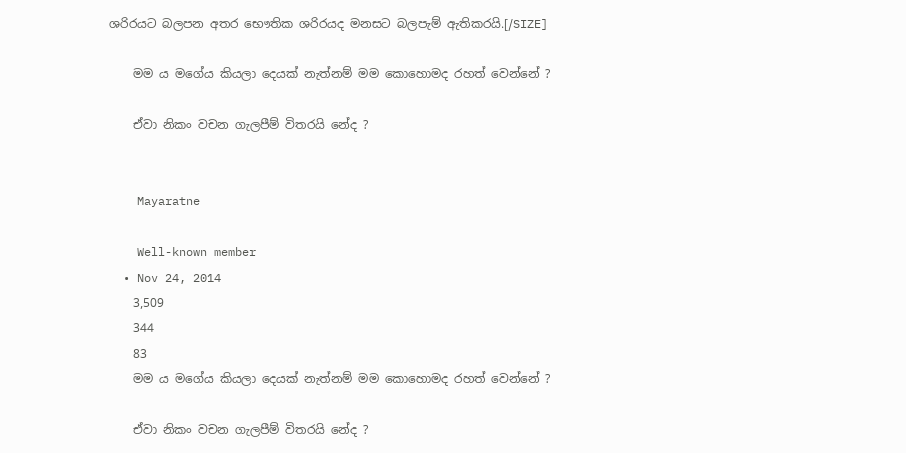ශරිරයට බලපන අතර භෞතික ශරිරයද මනසට බලපැම් ඇතිකරයි.[/SIZE]

    මම ය මගේය කියලා දෙයක් නැත්නම් මම කොහොමද රහත් වෙන්නේ ?

    ඒවා නිකං වචන ගැලපීම් විතරයි නේද ?


    Mayaratne

    Well-known member
  • Nov 24, 2014
    3,509
    344
    83
    මම ය මගේය කියලා දෙයක් නැත්නම් මම කොහොමද රහත් වෙන්නේ ?

    ඒවා නිකං වචන ගැලපීම් විතරයි නේද ?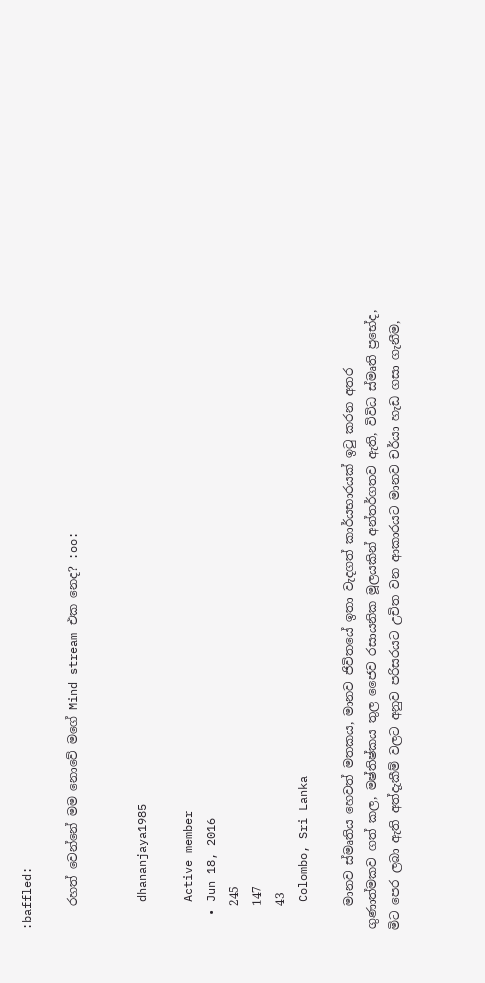:baffled:

    රහත් වෙන්නේ මම නොවේ මගේ Mind stream එක නෙද? :oo:


    dhananjaya1985

    Active member
  • Jun 18, 2016
    245
    147
    43
    Colombo, Sri Lanka

    මානව ස්මෘතිය හෙවත් මතකය, මානව ජිවිතයේ ඉතා වැදගත් කාර්යභාරයක් ඉටු කරන අතර ගුණාත්මකව ගත් කල, මෂ්තිෂ්කය තුල ජෛව රසායනික මූලයකින් අන්තර්ගතව ඇති, විවිධ ස්මෘති ප්‍රභේද, මිට පෙර ලබා ඇති අත්දැකීම් වලට අනුව පරිසරයට උචිත වන ආකාරයට මානව චර්යා හැඩ ගසා ගැනීම,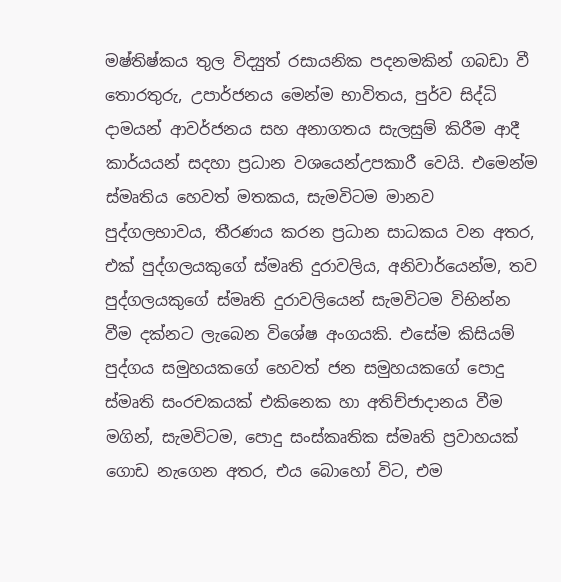මෂ්තිෂ්කය තුල විද්‍යුත් රසායනික පදනමකින් ගබඩා වී තොරතුරු, උපාර්ජනය මෙන්ම භාවිතය, පුර්ව සිද්ධි දාමයන් ආවර්ජනය සහ අනාගතය සැලසුම් කිරීම ආදී කාර්යයන් සදහා ප්‍රධාන වශයෙන්උපකාරී වෙයි. එමෙන්ම ස්මෘතිය හෙවත් මතකය, සැමවිටම මානව පුද්ගලභාවය, තීරණය කරන ප්‍රධාන සාධකය වන අතර, එක් පුද්ගලයකුගේ ස්මෘති දුරාවලිය, අනිවාර්යෙන්ම, තව පුද්ගලයකුගේ ස්මෘති දුරාවලියෙන් සැමවිටම විභින්න වීම දක්නට ලැබෙන විශේෂ අංගයකි. එසේම කිසියම් පුද්ගය සමුහයකගේ හෙවත් ජන සමුහයකගේ පොදු ස්මෘති සංරචකයක් එකිනෙක හා අතිච්ජාදානය වීම මගින්, සැමවිටම, පොදු සංස්කෘතික ස්මෘති ප්‍රවාහයක් ගොඩ නැගෙන අතර, එය බොහෝ විට, එම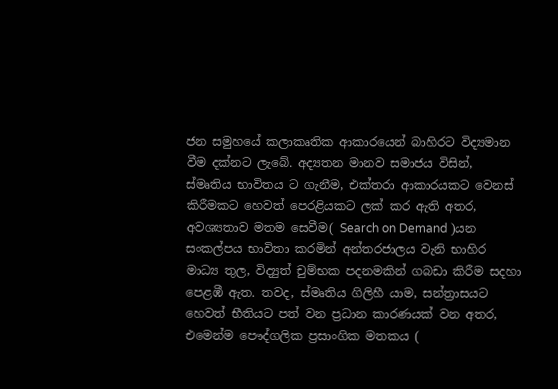ජන සමුහයේ කලාකෘතික ආකාරයෙන් බාහිරට විද්‍යමාන වීම දක්නට ලැබේ. අද්‍යතන මානව සමාජය විසින්, ස්මෘතිය භාවිතය ට ගැනීම, එක්තරා ආකාරයකට වෙනස් කිරීමකට හෙවත් පෙරළියකට ලක් කර ඇති අතර, අවශ්‍යතාව මතම සෙවීම( Search on Demand )යන සංකල්පය භාවිතා කරමින් අන්තරජාලය වැනි භාහිර මාධ්‍ය තුල, විද්‍යුත් චුම්භක පදනමකින් ගබඩා කිරීම සදහා පෙළඹී ඇත. තවද, ස්මෘතිය ගිලිහී යාම, සන්ත්‍රාසයට හෙවත් භීතියට පත් වන ප්‍රධාන කාරණයක් වන අතර, එමෙන්ම පෞද්ගලික ප්‍රසාංගික මතකය (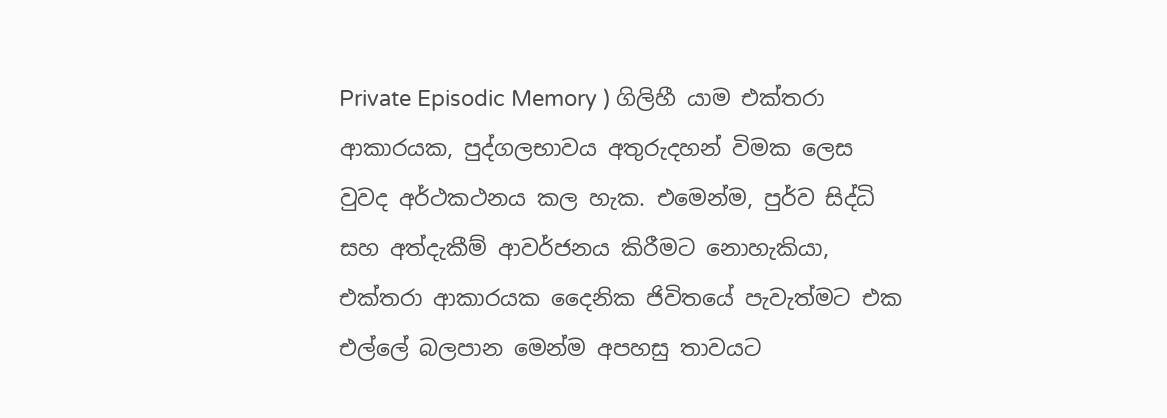Private Episodic Memory ) ගිලිහී යාම එක්තරා ආකාරයක, පුද්ගලභාවය අතුරුදහන් විමක ලෙස වුවද අර්ථකථනය කල හැක. එමෙන්ම, පුර්ව සිද්ධි සහ අත්දැකීම් ආවර්ජනය කිරීමට නොහැකියා, එක්තරා ආකාරයක දෛනික ජිවිතයේ පැවැත්මට එක එල්ලේ බලපාන මෙන්ම අපහසු තාවයට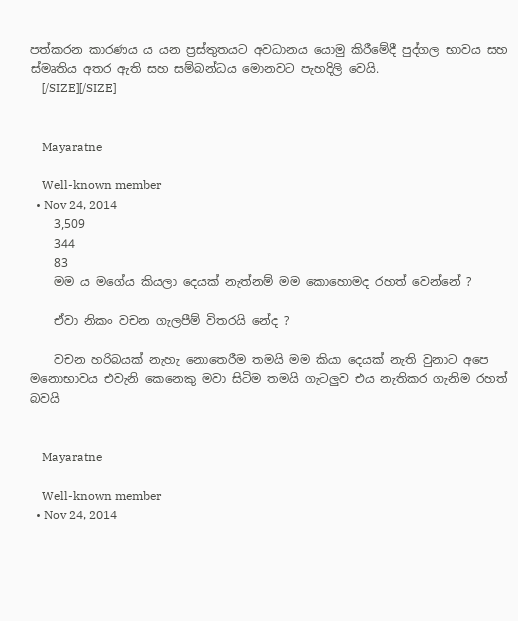පත්කරන කාරණය ය යන ප්‍රස්තුතයට අවධානය යොමු කිරීමේදී පුද්ගල භාවය සහ ස්මෘතිය අතර ඇති සහ සම්බන්ධය මොනවට පැහදිලි වෙයි.
    [/SIZE][/SIZE]


    Mayaratne

    Well-known member
  • Nov 24, 2014
    3,509
    344
    83
    මම ය මගේය කියලා දෙයක් නැත්නම් මම කොහොමද රහත් වෙන්නේ ?

    ඒවා නිකං වචන ගැලපීම් විතරයි නේද ?

    වචන හරිබයක් නැහැ නොතෙරීම තමයි මම කියා දෙයක් නැති වුනාට අපෙ මනොභාවය එවැනි කෙනෙකු මවා සිටිම තමයි ගැටලුව එය නැතිකර ගැනිම රහත් බවයි


    Mayaratne

    Well-known member
  • Nov 24, 2014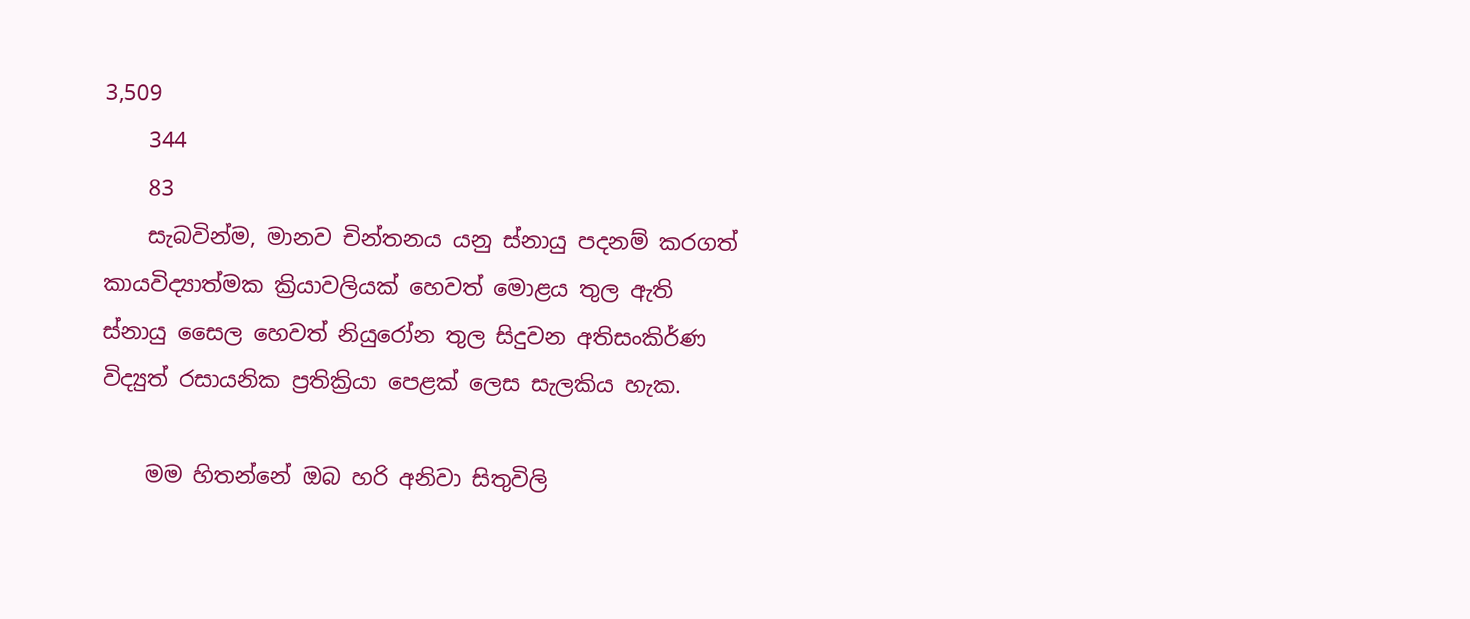3,509
    344
    83
    සැබවින්ම, මානව චින්තනය යනු ස්නායු පදනම් කරගත් කායවිද්‍යාත්මක ක්‍රියාවලියක් හෙවත් මොළය තුල ඇති ස්නායු සෛල හෙවත් නියුරෝන තුල සිදුවන අතිසංකිර්ණ විද්‍යුත් රසායනික ප්‍රතික්‍රියා පෙළක් ලෙස සැලකිය හැක.

    මම හිතන්නේ ඔබ හරි අනිවා සිතුවිලි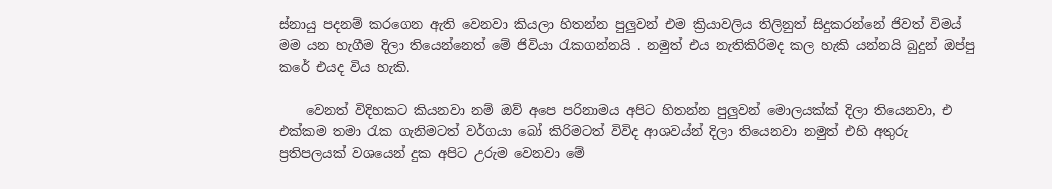ස්නායු පදනම් කරගෙන ඇති වෙනවා කියලා හිතන්න පුලුවන් එම ක්‍රියාවලිය තිලිනුත් සිදුකරන්නේ ජිවත් විමය් මම යන හැගීම දිලා තියෙන්නෙත් මේ ජිවියා රැකගන්නයි . නමුත් එය නැතිකිරිමද කල හැකි යන්නයි බුදුන් ඔප්පු කරේ එයද විය හැකි.

    වෙනත් විදිහකට කියනවා නම් ඔව් අපෙ පරිනාමය අපිට හිතන්න පුලුවන් මොලයක්ක් දිලා තියෙනවා, එ එක්කම තමා රැක ගැනිමටත් වර්ගයා බෝ කිරිමටත් විවිද ආශවය්න් දිලා තියෙනවා නමුත් එහි අතුරු ප්‍රතිපලයක් වශයෙන් දුක අපිට උරුම වෙනවා මේ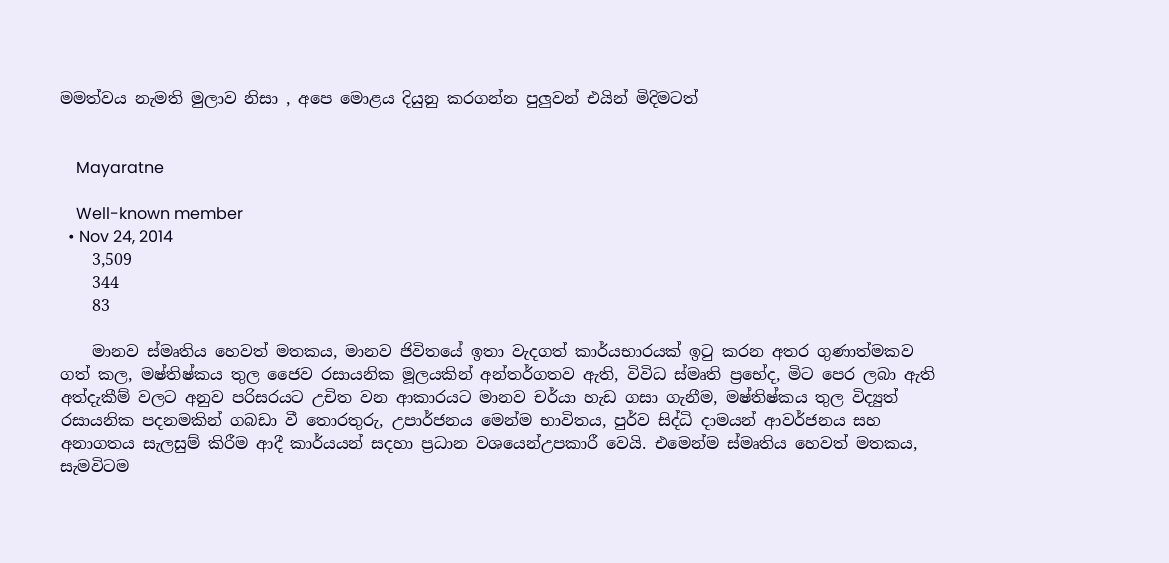මමත්වය නැමති මුලාව නිසා , අපෙ මොළය දියුනු කරගන්න පුලුවන් එයින් මිදිමටත්


    Mayaratne

    Well-known member
  • Nov 24, 2014
    3,509
    344
    83

    මානව ස්මෘතිය හෙවත් මතකය, මානව ජිවිතයේ ඉතා වැදගත් කාර්යභාරයක් ඉටු කරන අතර ගුණාත්මකව ගත් කල, මෂ්තිෂ්කය තුල ජෛව රසායනික මූලයකින් අන්තර්ගතව ඇති, විවිධ ස්මෘති ප්‍රභේද, මිට පෙර ලබා ඇති අත්දැකීම් වලට අනුව පරිසරයට උචිත වන ආකාරයට මානව චර්යා හැඩ ගසා ගැනීම, මෂ්තිෂ්කය තුල විද්‍යුත් රසායනික පදනමකින් ගබඩා වී තොරතුරු, උපාර්ජනය මෙන්ම භාවිතය, පුර්ව සිද්ධි දාමයන් ආවර්ජනය සහ අනාගතය සැලසුම් කිරීම ආදී කාර්යයන් සදහා ප්‍රධාන වශයෙන්උපකාරී වෙයි. එමෙන්ම ස්මෘතිය හෙවත් මතකය, සැමවිටම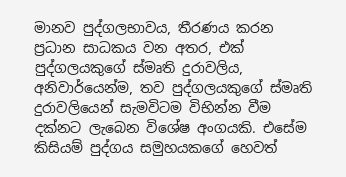මානව පුද්ගලභාවය, තීරණය කරන ප්‍රධාන සාධකය වන අතර, එක් පුද්ගලයකුගේ ස්මෘති දුරාවලිය, අනිවාර්යෙන්ම, තව පුද්ගලයකුගේ ස්මෘති දුරාවලියෙන් සැමවිටම විභින්න වීම දක්නට ලැබෙන විශේෂ අංගයකි. එසේම කිසියම් පුද්ගය සමුහයකගේ හෙවත්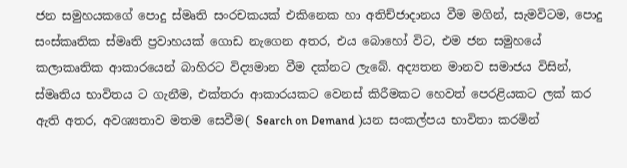ජන සමුහයකගේ පොදු ස්මෘති සංරචකයක් එකිනෙක හා අතිච්ජාදානය වීම මගින්, සැමවිටම, පොදු සංස්කෘතික ස්මෘති ප්‍රවාහයක් ගොඩ නැගෙන අතර, එය බොහෝ විට, එම ජන සමුහයේ කලාකෘතික ආකාරයෙන් බාහිරට විද්‍යමාන වීම දක්නට ලැබේ. අද්‍යතන මානව සමාජය විසින්, ස්මෘතිය භාවිතය ට ගැනීම, එක්තරා ආකාරයකට වෙනස් කිරීමකට හෙවත් පෙරළියකට ලක් කර ඇති අතර, අවශ්‍යතාව මතම සෙවීම( Search on Demand )යන සංකල්පය භාවිතා කරමින්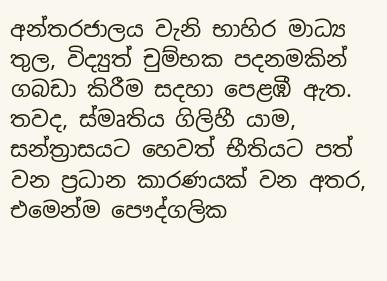අන්තරජාලය වැනි භාහිර මාධ්‍ය තුල, විද්‍යුත් චුම්භක පදනමකින් ගබඩා කිරීම සදහා පෙළඹී ඇත. තවද, ස්මෘතිය ගිලිහී යාම, සන්ත්‍රාසයට හෙවත් භීතියට පත් වන ප්‍රධාන කාරණයක් වන අතර, එමෙන්ම පෞද්ගලික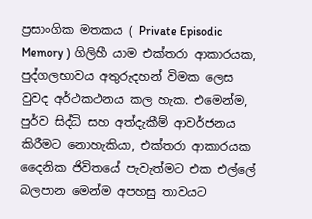ප්‍රසාංගික මතකය ( Private Episodic Memory ) ගිලිහී යාම එක්තරා ආකාරයක, පුද්ගලභාවය අතුරුදහන් විමක ලෙස වුවද අර්ථකථනය කල හැක. එමෙන්ම, පුර්ව සිද්ධි සහ අත්දැකීම් ආවර්ජනය කිරීමට නොහැකියා, එක්තරා ආකාරයක දෛනික ජිවිතයේ පැවැත්මට එක එල්ලේ බලපාන මෙන්ම අපහසු තාවයට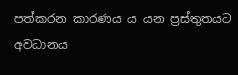පත්කරන කාරණය ය යන ප්‍රස්තුතයට අවධානය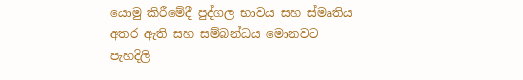යොමු කිරීමේදී පුද්ගල භාවය සහ ස්මෘතිය අතර ඇති සහ සම්බන්ධය මොනවට පැහදිලි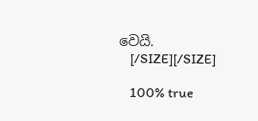වෙයි.
    [/SIZE][/SIZE]

    100% true